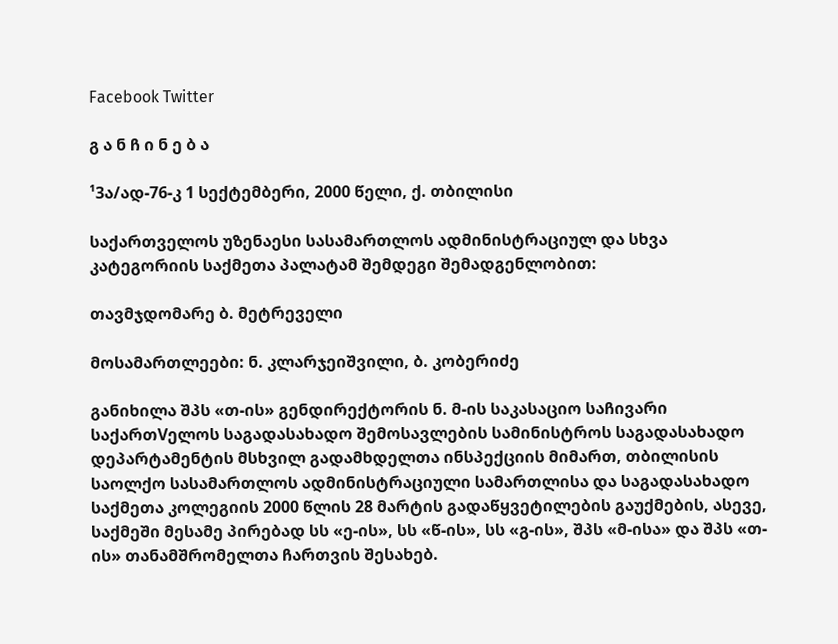Facebook Twitter

გ ა ნ ჩ ი ნ ე ბ ა

¹3ა/ად-76-კ 1 სექტემბერი, 2000 წელი, ქ. თბილისი

საქართველოს უზენაესი სასამართლოს ადმინისტრაციულ და სხვა კატეგორიის საქმეთა პალატამ შემდეგი შემადგენლობით:

თავმჯდომარე ბ. მეტრეველი

მოსამართლეები: ნ. კლარჯეიშვილი, ბ. კობერიძე

განიხილა შპს «თ-ის» გენდირექტორის ნ. მ-ის საკასაციო საჩივარი საქართVელოს საგადასახადო შემოსავლების სამინისტროს საგადასახადო დეპარტამენტის მსხვილ გადამხდელთა ინსპექციის მიმართ, თბილისის საოლქო სასამართლოს ადმინისტრაციული სამართლისა და საგადასახადო საქმეთა კოლეგიის 2000 წლის 28 მარტის გადაწყვეტილების გაუქმების, ასევე, საქმეში მესამე პირებად სს «ე-ის», სს «წ-ის», სს «გ-ის», შპს «მ-ისა» და შპს «თ-ის» თანამშრომელთა ჩართვის შესახებ.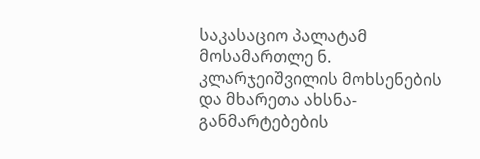საკასაციო პალატამ მოსამართლე ნ. კლარჯეიშვილის მოხსენების და მხარეთა ახსნა-განმარტებების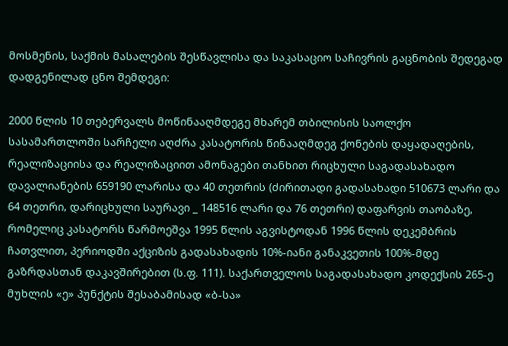მოსმენის, საქმის მასალების შესწავლისა და საკასაციო საჩივრის გაცნობის შედეგად დადგენილად ცნო შემდეგი:

2000 წლის 10 თებერვალს მოწინააღმდეგე მხარემ თბილისის საოლქო სასამართლოში სარჩელი აღძრა კასატორის წინააღმდეგ ქონების დაყადაღების, რეალიზაციისა და რეალიზაციით ამონაგები თანხით რიცხული საგადასახადო დავალიანების 659190 ლარისა და 40 თეთრის (ძირითადი გადასახადი 510673 ლარი და 64 თეთრი, დარიცხული საურავი _ 148516 ლარი და 76 თეთრი) დაფარვის თაობაზე, რომელიც კასატორს წარმოეშვა 1995 წლის აგვისტოდან 1996 წლის დეკემბრის ჩათვლით, პერიოდში აქციზის გადასახადის 10%-იანი განაკვეთის 100%-მდე გაზრდასთან დაკავშირებით (ს.ფ. 111). საქართველოს საგადასახადო კოდექსის 265-ე მუხლის «ე» პუნქტის შესაბამისად «ბ-სა»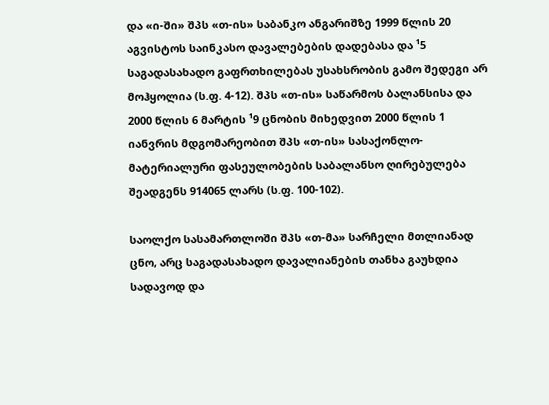და «ი-ში» შპს «თ-ის» საბანკო ანგარიშზე 1999 წლის 20 აგვისტოს საინკასო დავალებების დადებასა და ¹5 საგადასახადო გაფრთხილებას უსახსრობის გამო შედეგი არ მოჰყოლია (ს.ფ. 4-12). შპს «თ-ის» საწარმოს ბალანსისა და 2000 წლის 6 მარტის ¹9 ცნობის მიხედვით 2000 წლის 1 იანვრის მდგომარეობით შპს «თ-ის» სასაქონლო-მატერიალური ფასეულობების საბალანსო ღირებულება შეადგენს 914065 ლარს (ს.ფ. 100-102).

საოლქო სასამართლოში შპს «თ-მა» სარჩელი მთლიანად ცნო, არც საგადასახადო დავალიანების თანხა გაუხდია სადავოდ და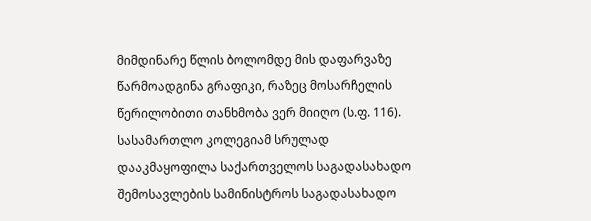მიმდინარე წლის ბოლომდე მის დაფარვაზე წარმოადგინა გრაფიკი, რაზეც მოსარჩელის წერილობითი თანხმობა ვერ მიიღო (ს.ფ. 116). სასამართლო კოლეგიამ სრულად დააკმაყოფილა საქართველოს საგადასახადო შემოსავლების სამინისტროს საგადასახადო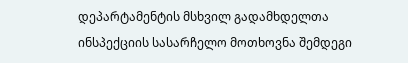დეპარტამენტის მსხვილ გადამხდელთა ინსპექციის სასარჩელო მოთხოვნა შემდეგი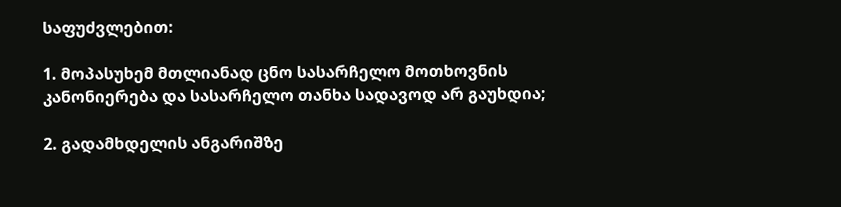საფუძვლებით:

1. მოპასუხემ მთლიანად ცნო სასარჩელო მოთხოვნის კანონიერება და სასარჩელო თანხა სადავოდ არ გაუხდია;

2. გადამხდელის ანგარიშზე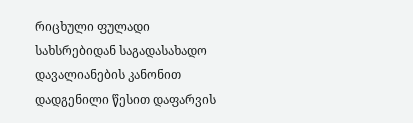რიცხული ფულადი სახსრებიდან საგადასახადო დავალიანების კანონით დადგენილი წესით დაფარვის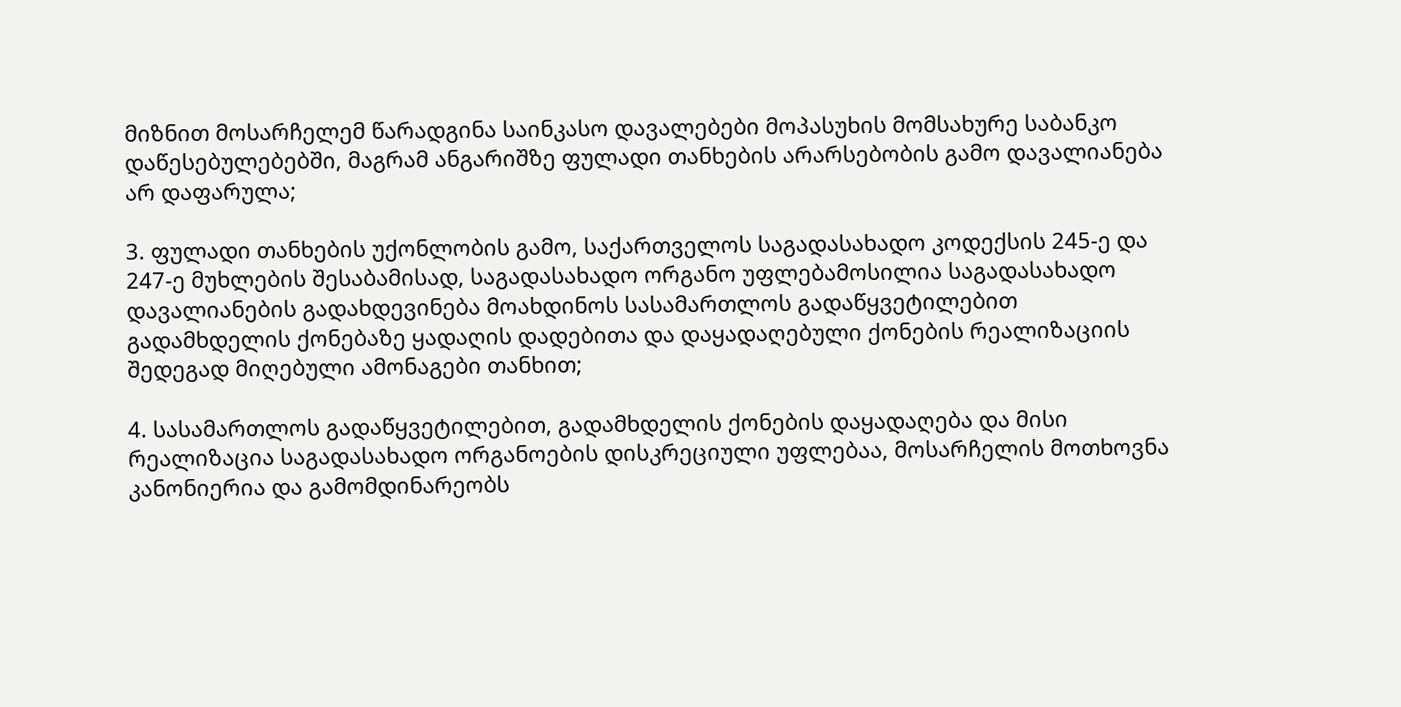მიზნით მოსარჩელემ წარადგინა საინკასო დავალებები მოპასუხის მომსახურე საბანკო დაწესებულებებში, მაგრამ ანგარიშზე ფულადი თანხების არარსებობის გამო დავალიანება არ დაფარულა;

3. ფულადი თანხების უქონლობის გამო, საქართველოს საგადასახადო კოდექსის 245-ე და 247-ე მუხლების შესაბამისად, საგადასახადო ორგანო უფლებამოსილია საგადასახადო დავალიანების გადახდევინება მოახდინოს სასამართლოს გადაწყვეტილებით გადამხდელის ქონებაზე ყადაღის დადებითა და დაყადაღებული ქონების რეალიზაციის შედეგად მიღებული ამონაგები თანხით;

4. სასამართლოს გადაწყვეტილებით, გადამხდელის ქონების დაყადაღება და მისი რეალიზაცია საგადასახადო ორგანოების დისკრეციული უფლებაა, მოსარჩელის მოთხოვნა კანონიერია და გამომდინარეობს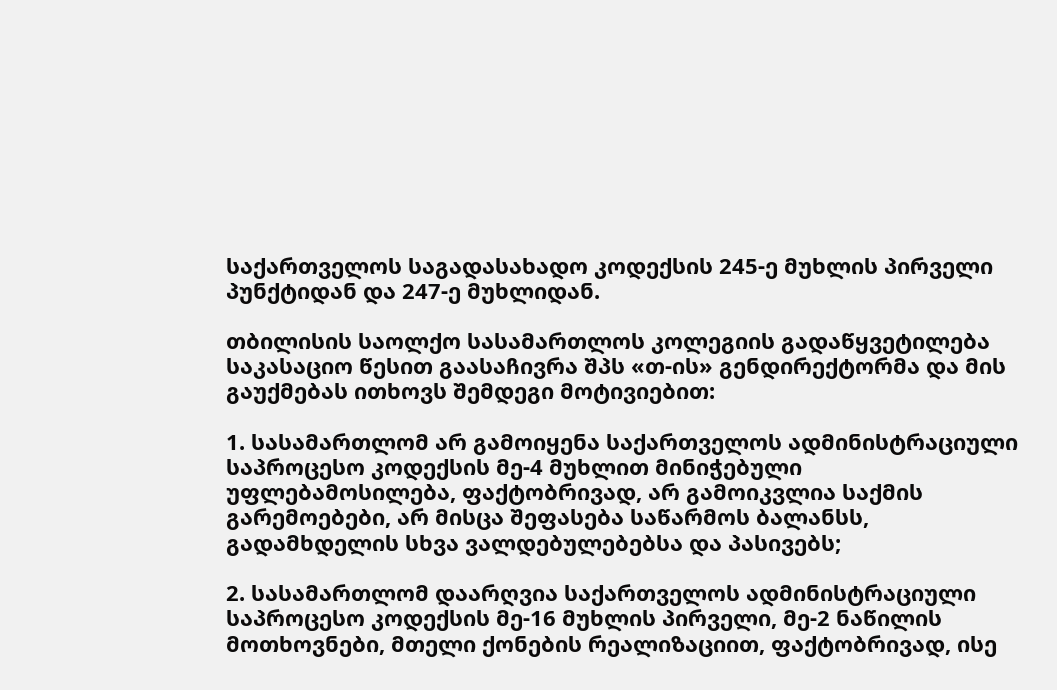საქართველოს საგადასახადო კოდექსის 245-ე მუხლის პირველი პუნქტიდან და 247-ე მუხლიდან.

თბილისის საოლქო სასამართლოს კოლეგიის გადაწყვეტილება საკასაციო წესით გაასაჩივრა შპს «თ-ის» გენდირექტორმა და მის გაუქმებას ითხოვს შემდეგი მოტივიებით:

1. სასამართლომ არ გამოიყენა საქართველოს ადმინისტრაციული საპროცესო კოდექსის მე-4 მუხლით მინიჭებული უფლებამოსილება, ფაქტობრივად, არ გამოიკვლია საქმის გარემოებები, არ მისცა შეფასება საწარმოს ბალანსს, გადამხდელის სხვა ვალდებულებებსა და პასივებს;

2. სასამართლომ დაარღვია საქართველოს ადმინისტრაციული საპროცესო კოდექსის მე-16 მუხლის პირველი, მე-2 ნაწილის მოთხოვნები, მთელი ქონების რეალიზაციით, ფაქტობრივად, ისე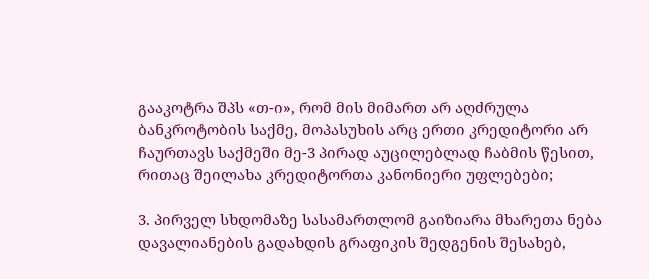გააკოტრა შპს «თ-ი», რომ მის მიმართ არ აღძრულა ბანკროტობის საქმე, მოპასუხის არც ერთი კრედიტორი არ ჩაურთავს საქმეში მე-3 პირად აუცილებლად ჩაბმის წესით, რითაც შეილახა კრედიტორთა კანონიერი უფლებები;

3. პირველ სხდომაზე სასამართლომ გაიზიარა მხარეთა ნება დავალიანების გადახდის გრაფიკის შედგენის შესახებ,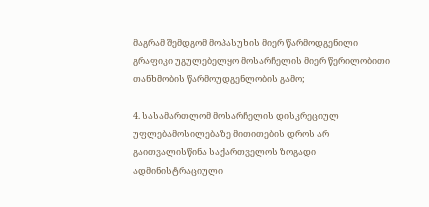მაგრამ შემდგომ მოპასუხის მიერ წარმოდგენილი გრაფიკი უგულებელყო მოსარჩელის მიერ წერილობითი თანხმობის წარმოუდგენლობის გამო;

4. სასამართლომ მოსარჩელის დისკრეციულ უფლებამოსილებაზე მითითების დროს არ გაითვალისწინა საქართველოს ზოგადი ადმინისტრაციული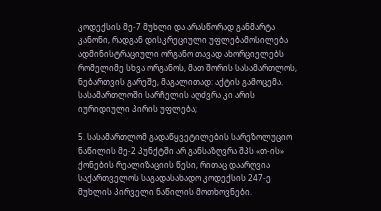კოდექსის მე-7 მუხლი და არასწორად განმარტა კანონი, რადგან დისკრეციული უფლებამოსილება ადმინისტრაციული ორგანო თავად ახორციელებს რომელიმე სხვა ორგანოს, მათ შორის სასამართლოს, ნებართვის გარეშე, მაგალითად: აქტის გამოცემა. სასამართლოში სარჩელის აღძვრა კი არის იურიდიული პირის უფლება;

5. სასამართლომ გადაწყვეტილების სარეზოლუციო ნაწილის მე-2 პუნქტში არ განსაზღვრა შპს «თ-ის» ქონების რეალიზაციის წესი, რითაც დაარღვია საქართველოს საგადასახადო კოდექსის 247-ე მუხლის პირველი ნაწილის მოთხოვნები.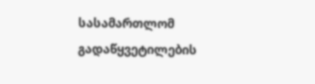სასამართლომ გადაწყვეტილების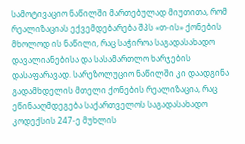სამოტივაციო ნაწილში მართებულად მიუთითა, რომ რეალიზაციას ექვემდებარება შპს «თ-ის» ქონების მხოლოდ ის ნაწილი, რაც საჭიროა საგადასახადო დავალიანებისა და სასამართლო ხარჯების დასაფარავად. სარეზოლუციო ნაწილში კი დაადგინა გადამხდელის მთელი ქონების რეალიზაცია, რაც ეწინააღმდეგება საქართველოს საგადასახადო კოდექსის 247-ე მუხლის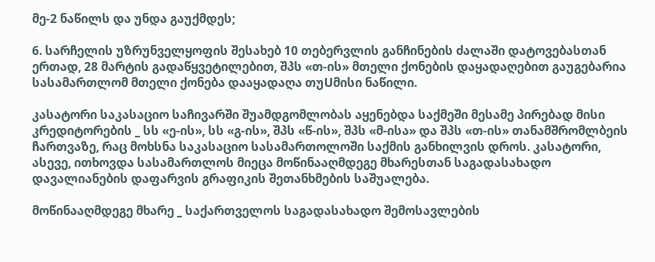მე-2 ნაწილს და უნდა გაუქმდეს;

6. სარჩელის უზრუნველყოფის შესახებ 10 თებერვლის განჩინების ძალაში დატოვებასთან ერთად, 28 მარტის გადაწყვეტილებით, შპს «თ-ის» მთელი ქონების დაყადაღებით გაუგებარია სასამართლომ მთელი ქონება დააყადაღა თუUმისი ნაწილი.

კასატორი საკასაციო საჩივარში შუამდგომლობას აყენებდა საქმეში მესამე პირებად მისი კრედიტორების _ სს «ე-ის», სს «გ-ის», შპს «წ-ის», შპს «მ-ისა» და შპს «თ-ის» თანამშრომლბეის ჩართვაზე, რაც მოხსნა საკასაციო სასამართოლოში საქმის განხილვის დროს. კასატორი, ასევე, ითხოვდა სასამართლოს მიეცა მოწინააღმდეგე მხარესთან საგადასახადო დავალიანების დაფარვის გრაფიკის შეთანხმების საშუალება.

მოწინააღმდეგე მხარე _ საქართველოს საგადასახადო შემოსავლების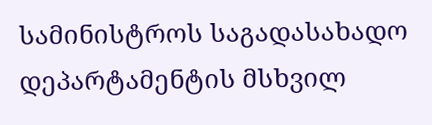სამინისტროს საგადასახადო დეპარტამენტის მსხვილ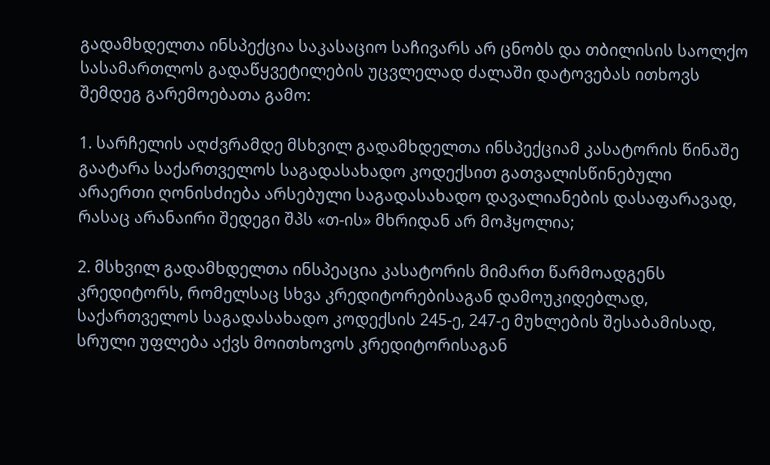გადამხდელთა ინსპექცია საკასაციო საჩივარს არ ცნობს და თბილისის საოლქო სასამართლოს გადაწყვეტილების უცვლელად ძალაში დატოვებას ითხოვს შემდეგ გარემოებათა გამო:

1. სარჩელის აღძვრამდე მსხვილ გადამხდელთა ინსპექციამ კასატორის წინაშე გაატარა საქართველოს საგადასახადო კოდექსით გათვალისწინებული არაერთი ღონისძიება არსებული საგადასახადო დავალიანების დასაფარავად, რასაც არანაირი შედეგი შპს «თ-ის» მხრიდან არ მოჰყოლია;

2. მსხვილ გადამხდელთა ინსპეაცია კასატორის მიმართ წარმოადგენს კრედიტორს, რომელსაც სხვა კრედიტორებისაგან დამოუკიდებლად, საქართველოს საგადასახადო კოდექსის 245-ე, 247-ე მუხლების შესაბამისად, სრული უფლება აქვს მოითხოვოს კრედიტორისაგან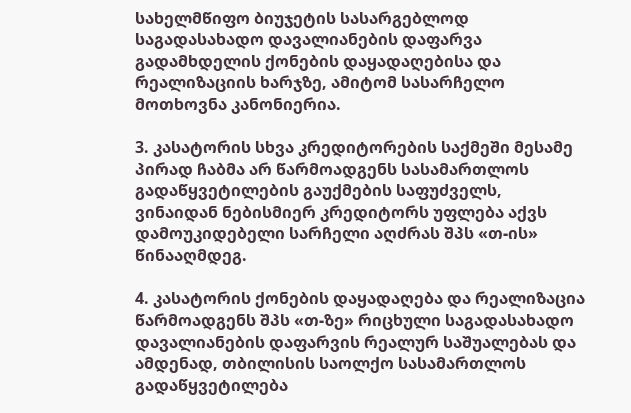სახელმწიფო ბიუჯეტის სასარგებლოდ საგადასახადო დავალიანების დაფარვა გადამხდელის ქონების დაყადაღებისა და რეალიზაციის ხარჯზე, ამიტომ სასარჩელო მოთხოვნა კანონიერია.

3. კასატორის სხვა კრედიტორების საქმეში მესამე პირად ჩაბმა არ წარმოადგენს სასამართლოს გადაწყვეტილების გაუქმების საფუძველს, ვინაიდან ნებისმიერ კრედიტორს უფლება აქვს დამოუკიდებელი სარჩელი აღძრას შპს «თ-ის» წინააღმდეგ.

4. კასატორის ქონების დაყადაღება და რეალიზაცია წარმოადგენს შპს «თ-ზე» რიცხული საგადასახადო დავალიანების დაფარვის რეალურ საშუალებას და ამდენად, თბილისის საოლქო სასამართლოს გადაწყვეტილება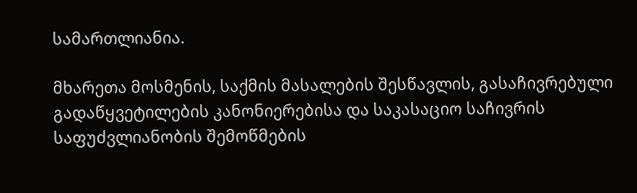სამართლიანია.

მხარეთა მოსმენის, საქმის მასალების შესწავლის, გასაჩივრებული გადაწყვეტილების კანონიერებისა და საკასაციო საჩივრის საფუძვლიანობის შემოწმების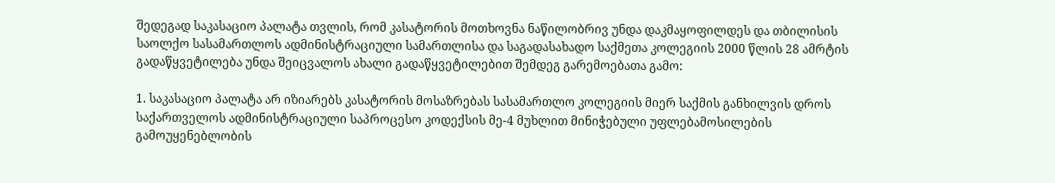შედეგად საკასაციო პალატა თვლის, რომ კასატორის მოთხოვნა ნაწილობრივ უნდა დაკმაყოფილდეს და თბილისის საოლქო სასამართლოს ადმინისტრაციული სამართლისა და საგადასახადო საქმეთა კოლეგიის 2000 წლის 28 ამრტის გადაწყვეტილება უნდა შეიცვალოს ახალი გადაწყვეტილებით შემდეგ გარემოებათა გამო:

1. საკასაციო პალატა არ იზიარებს კასატორის მოსაზრებას სასამართლო კოლეგიის მიერ საქმის განხილვის დროს საქართველოს ადმინისტრაციული საპროცესო კოდექსის მე-4 მუხლით მინიჭებული უფლებამოსილების გამოუყენებლობის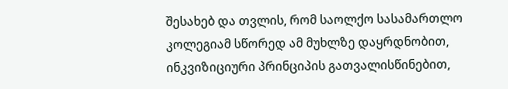შესახებ და თვლის, რომ საოლქო სასამართლო კოლეგიამ სწორედ ამ მუხლზე დაყრდნობით, ინკვიზიციური პრინციპის გათვალისწინებით,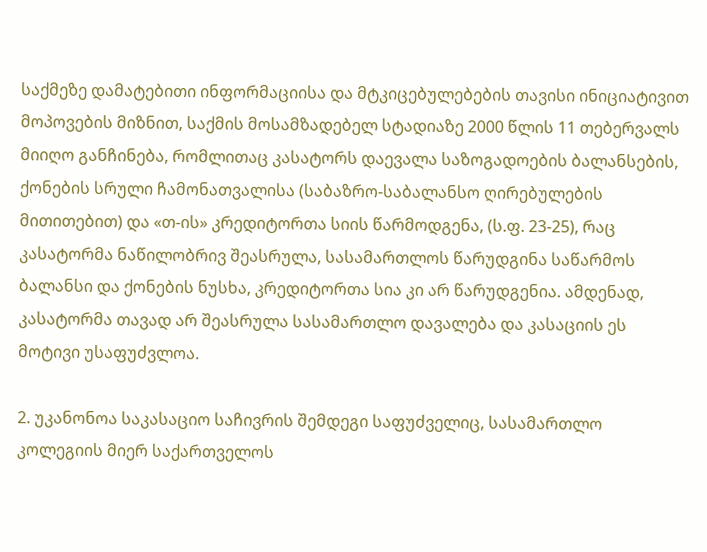საქმეზე დამატებითი ინფორმაციისა და მტკიცებულებების თავისი ინიციატივით მოპოვების მიზნით, საქმის მოსამზადებელ სტადიაზე 2000 წლის 11 თებერვალს მიიღო განჩინება, რომლითაც კასატორს დაევალა საზოგადოების ბალანსების, ქონების სრული ჩამონათვალისა (საბაზრო-საბალანსო ღირებულების მითითებით) და «თ-ის» კრედიტორთა სიის წარმოდგენა, (ს.ფ. 23-25), რაც კასატორმა ნაწილობრივ შეასრულა, სასამართლოს წარუდგინა საწარმოს ბალანსი და ქონების ნუსხა, კრედიტორთა სია კი არ წარუდგენია. ამდენად, კასატორმა თავად არ შეასრულა სასამართლო დავალება და კასაციის ეს მოტივი უსაფუძვლოა.

2. უკანონოა საკასაციო საჩივრის შემდეგი საფუძველიც, სასამართლო კოლეგიის მიერ საქართველოს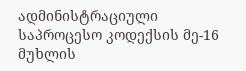ადმინისტრაციული საპროცესო კოდექსის მე-16 მუხლის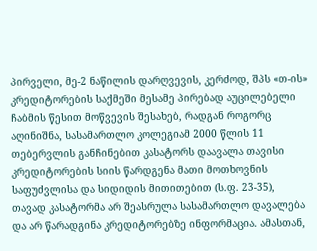პირველი, მე-2 ნაწილის დარღვევის, კერძოდ, შპს «თ-ის» კრედიტორების საქმეში მესამე პირებად აუცილებელი ჩაბმის წესით მოწვევის შესახებ, რადგან როგორც აღინიშნა, სასამართლო კოლეგიამ 2000 წლის 11 თებერვლის განჩინებით კასატორს დაავალა თავისი კრედიტორების სიის წარდგენა მათი მოთხოვნის საფუძვლისა და სიდიდის მითითებით (ს.ფ. 23-35), თავად კასატორმა არ შეასრულა სასამართლო დავალება და არ წარადგინა კრედიტორებზე ინფორმაცია. ამასთან,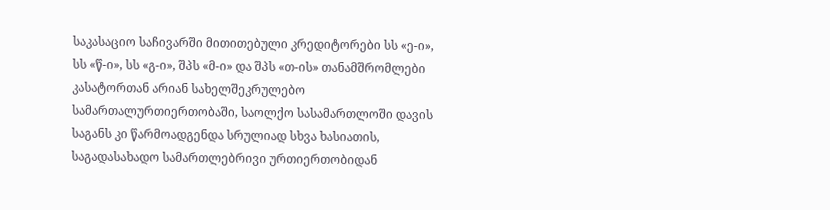საკასაციო საჩივარში მითითებული კრედიტორები სს «ე-ი», სს «წ-ი», სს «გ-ი», შპს «მ-ი» და შპს «თ-ის» თანამშრომლები კასატორთან არიან სახელშეკრულებო სამართალურთიერთობაში, საოლქო სასამართლოში დავის საგანს კი წარმოადგენდა სრულიად სხვა ხასიათის, საგადასახადო სამართლებრივი ურთიერთობიდან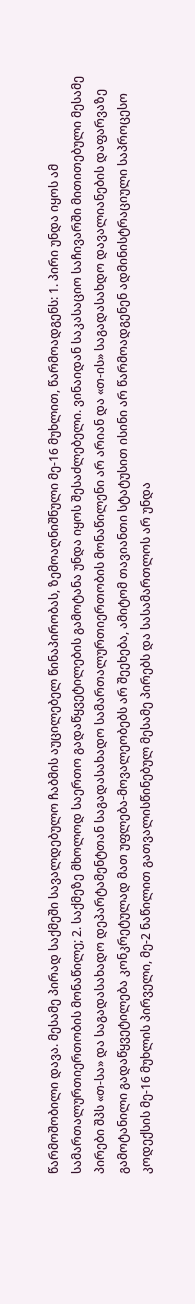წარმოშობილი დავა. მესამე პირად საქმეში სავალდებულო ჩაბმის აუცილებელ წინაპირობას, ზემოაღნიშნული მე-16 მუხლით, წარმოადგენს: 1. პირი უნდა იყოს ამ სამართალურთიერთობის მონაწილე; 2. საქმეზე მხოლოდ საერთო გადაწყვეტილების გამოტანა უნდა იყოს შესაძლებელი. ვინაიდან საკასაციო საჩივარში მითითებული მესამე პირები შპს «თ-სა» და საგადასახადო დეპარტამენტთან საგადასახადო სამართალურთიერთობის მონაწილენი არ არიან და «თ-ის» საგადასახდო დავალიანების დაფარვაზე გამოტანილი გადაწყვეტილება კონკრეტულად მათ უფლება-მოვალეობებს არ შეეხება, ამიტომ თავიანთი სტატუსით ისინი არ წარმოადგენენ ადმინისტრაციული საპროცესო კოდექსის მე-16 მუხლის პირველი, მე-2 ნაწილით გათვალისწინებულ მესამე პირებს და სასამართლოს არ უნდა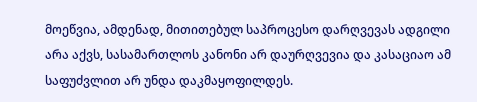მოეწვია, ამდენად, მითითებულ საპროცესო დარღვევას ადგილი არა აქვს, სასამართლოს კანონი არ დაურღვევია და კასაციაო ამ საფუძვლით არ უნდა დაკმაყოფილდეს.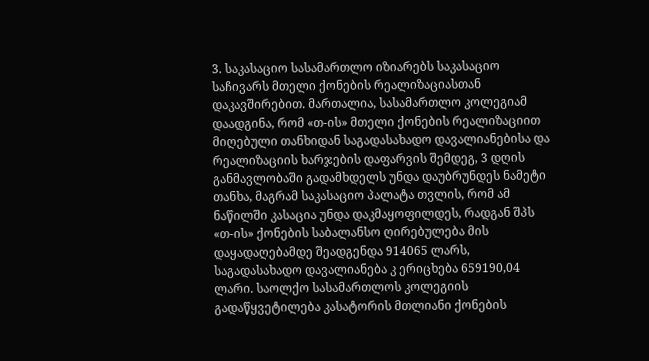3. საკასაციო სასამართლო იზიარებს საკასაციო საჩივარს მთელი ქონების რეალიზაციასთან დაკავშირებით. მართალია, სასამართლო კოლეგიამ დაადგინა, რომ «თ-ის» მთელი ქონების რეალიზაციით მიღებული თანხიდან საგადასახადო დავალიანებისა და რეალიზაციის ხარჯების დაფარვის შემდეგ, 3 დღის განმავლობაში გადამხდელს უნდა დაუბრუნდეს ნამეტი თანხა, მაგრამ საკასაციო პალატა თვლის, რომ ამ ნაწილში კასაცია უნდა დაკმაყოფილდეს, რადგან შპს «თ-ის» ქონების საბალანსო ღირებულება მის დაყადაღებამდე შეადგენდა 914065 ლარს, საგადასახადო დავალიანება კ ერიცხება 659190,04 ლარი. საოლქო სასამართლოს კოლეგიის გადაწყვეტილება კასატორის მთლიანი ქონების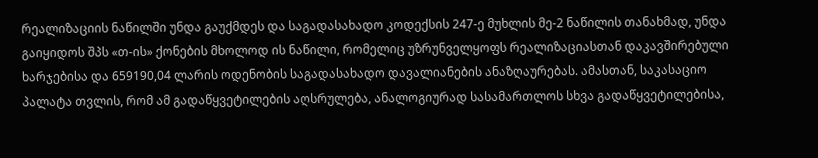რეალიზაციის ნაწილში უნდა გაუქმდეს და საგადასახადო კოდექსის 247-ე მუხლის მე-2 ნაწილის თანახმად, უნდა გაიყიდოს შპს «თ-ის» ქონების მხოლოდ ის ნაწილი, რომელიც უზრუნველყოფს რეალიზაციასთან დაკავშირებული ხარჯებისა და 659190,04 ლარის ოდენობის საგადასახადო დავალიანების ანაზღაურებას. ამასთან, საკასაციო პალატა თვლის, რომ ამ გადაწყვეტილების აღსრულება, ანალოგიურად სასამართლოს სხვა გადაწყვეტილებისა,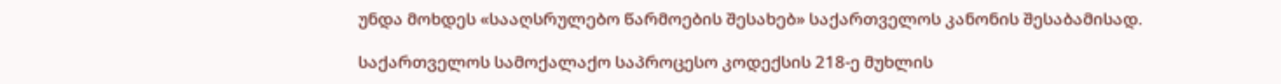უნდა მოხდეს «სააღსრულებო წარმოების შესახებ» საქართველოს კანონის შესაბამისად.

საქართველოს სამოქალაქო საპროცესო კოდექსის 218-ე მუხლის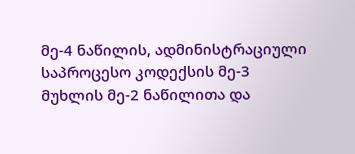მე-4 ნაწილის, ადმინისტრაციული საპროცესო კოდექსის მე-3 მუხლის მე-2 ნაწილითა და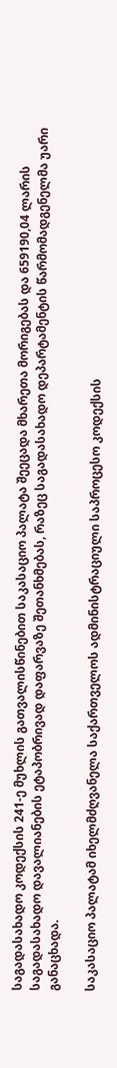საგადასახადო კოდექსის 241-ე მუხლის გათვალისწინებით საკასაციო პალატა შეეცადა მხარეთა მორიგებას და 659190,04 ლარის საგადასახადო დავალიანების ეტაპობრივად დაფარვაზე შეთანხმებას, რაზეც საგადასახადო დეპარტამენტის წარმომადგენელმა უარი განაცხადა.

საკასაციო პალატამ იხელმძღვანელა საქართველოს ადმინისტრაციული საპროცესო კოდექსის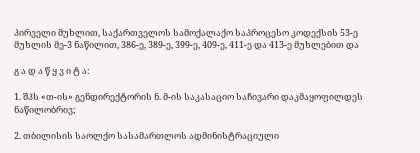პირველი მუხლით, საქართველოს სამოქალაქო საპროცესო კოდექსის 53-ე მუხლის მე-3 ნაწილით, 386-ე, 389-ე, 399-ე, 409-ე, 411-ე და 413-ე მუხლებით და

გ ა დ ა წ ყ ვ ი ტ ა:

1. შპს «თ-ის» გენდირექტორის ნ. მ-ის საკასაციო საჩივარი დაკმაყოფილდეს ნაწილობრივ;

2. თბილისის საოლქო სასამართლოს ადმინისტრაციული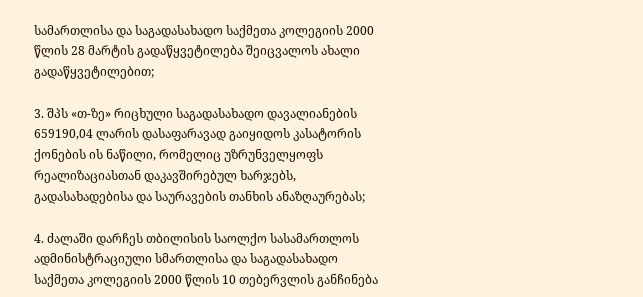სამართლისა და საგადასახადო საქმეთა კოლეგიის 2000 წლის 28 მარტის გადაწყვეტილება შეიცვალოს ახალი გადაწყვეტილებით;

3. შპს «თ-ზე» რიცხული საგადასახადო დავალიანების 659190,04 ლარის დასაფარავად გაიყიდოს კასატორის ქონების ის ნაწილი, რომელიც უზრუნველყოფს რეალიზაციასთან დაკავშირებულ ხარჯებს, გადასახადებისა და საურავების თანხის ანაზღაურებას;

4. ძალაში დარჩეს თბილისის საოლქო სასამართლოს ადმინისტრაციული სმართლისა და საგადასახადო საქმეთა კოლეგიის 2000 წლის 10 თებერვლის განჩინება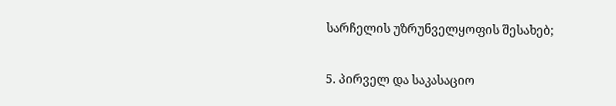სარჩელის უზრუნველყოფის შესახებ;

5. პირველ და საკასაციო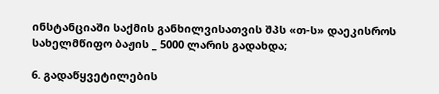ინსტანციაში საქმის განხილვისათვის შპს «თ-ს» დაეკისროს სახელმწიფო ბაჟის _ 5000 ლარის გადახდა;

6. გადაწყვეტილების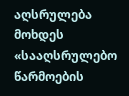აღსრულება მოხდეს «სააღსრულებო წარმოების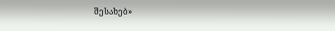შესახებ»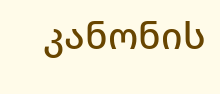კანონის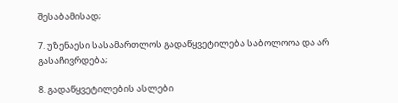შესაბამისად;

7. უზენაესი სასამართლოს გადაწყვეტილება საბოლოოა და არ გასაჩივრდება;

8. გადაწყვეტილების ასლები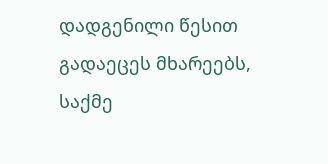დადგენილი წესით გადაეცეს მხარეებს, საქმე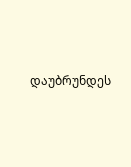დაუბრუნდეს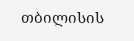თბილისის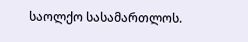საოლქო სასამართლოს.